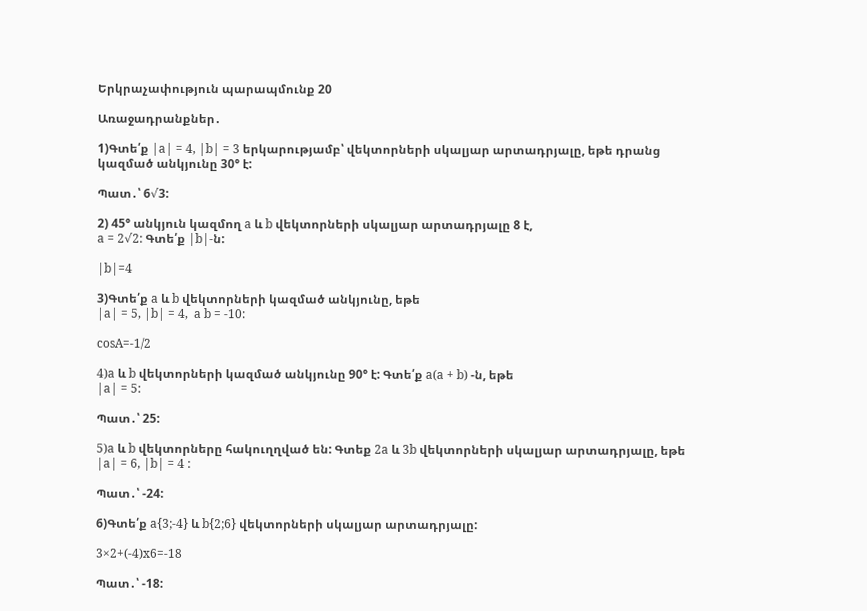Երկրաչափություն պարապմունք 20

Առաջադրանքներ․

1)Գտե՛ք |a| = 4, |b| = 3 երկարությամբ՝ վեկտորների սկալյար արտադրյալը, եթե դրանց կազմած անկյունը 30° է:

Պատ․՝ 6√3:

2) 45° անկյուն կազմող a և b վեկտորների սկալյար արտադրյալը 8 է,
a = 2√2: Գտե՛ք |b|-ն:

|b|=4

3)Գտե՛ք a և b վեկտորների կազմած անկյունը, եթե
|a| = 5, |b| = 4,  a b = -10:

cosA=-1/2

4)a և b վեկտորների կազմած անկյունը 90° է: Գտե՛ք a(a + b) -ն, եթե
|a| = 5:

Պատ․՝ 25:

5)a և b վեկտորները հակուղղված են: Գտեք 2a և 3b վեկտորների սկալյար արտադրյալը, եթե |a| = 6, |b| = 4 :

Պատ․՝ -24:

6)Գտե՛ք a{3;-4} և b{2;6} վեկտորների սկալյար արտադրյալը:

3×2+(-4)x6=-18

Պատ․՝ -18: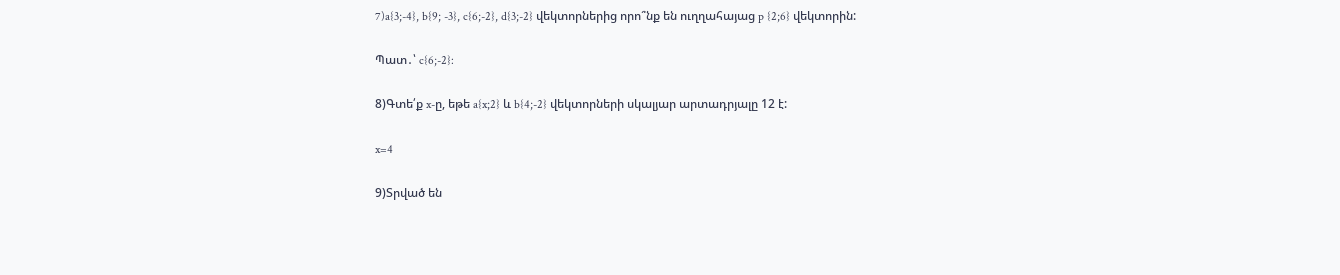7)a{3;-4}, b{9; -3}, c{6;-2}, d{3;-2} վեկտորներից որո՞նք են ուղղահայաց p {2;6} վեկտորին:

Պատ․՝ c{6;-2}:

8)Գտե՛ք x-ը, եթե a{x;2} և b{4;-2} վեկտորների սկալյար արտադրյալը 12 է:

x=4

9)Տրված են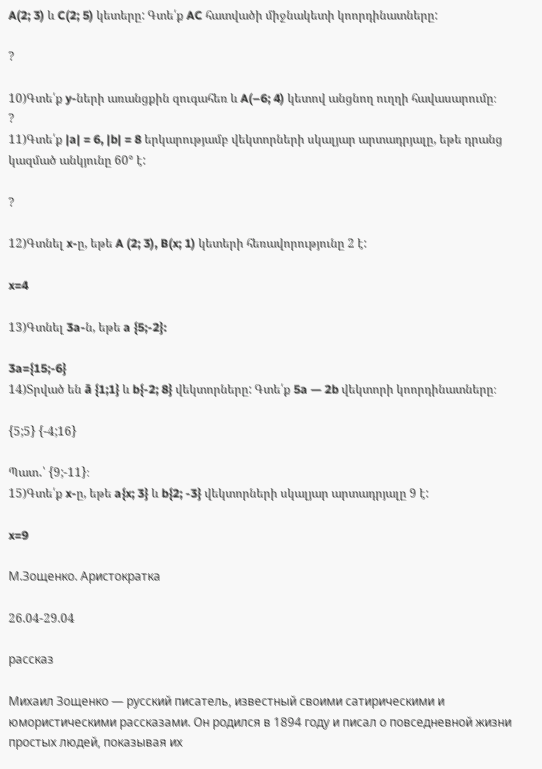A(2; 3) և C(2; 5) կետերը: Գտե՛ք AC հատվածի միջնակետի կոորդինատները:

?

10)Գտե՛ք y-ների առանցքին զուգահեռ և A(–6; 4) կետով անցնող ուղղի հավասարումը։
?
11)Գտե՛ք |a| = 6, |b| = 8 երկարությամբ վեկտորների սկալյար արտադրյալը, եթե դրանց կազմած անկյունը 60° է:

?

12)Գտնել x-ը, եթե A (2; 3), B(x; 1) կետերի հեռավորությունը 2 է:

x=4

13)Գտնել 3a-ն, եթե a {5;-2}:

3a={15;-6}
14)Տրված են ā {1;1} և b{-2; 8} վեկտորները: Գտե՛ք 5a — 2b վեկտորի կոորդինատները։

{5;5} {-4;16}

Պատ․՝ {9;-11}։
15)Գտե՛ք x-ը, եթե a{x; 3} և b{2; -3} վեկտորների սկալյար արտադրյալը 9 է:

x=9

М.Зощенко. Аристократка

26.04-29.04

рассказ

Михаил Зощенко — русский писатель, известный своими сатирическими и юмористическими рассказами. Он родился в 1894 году и писал о повседневной жизни простых людей, показывая их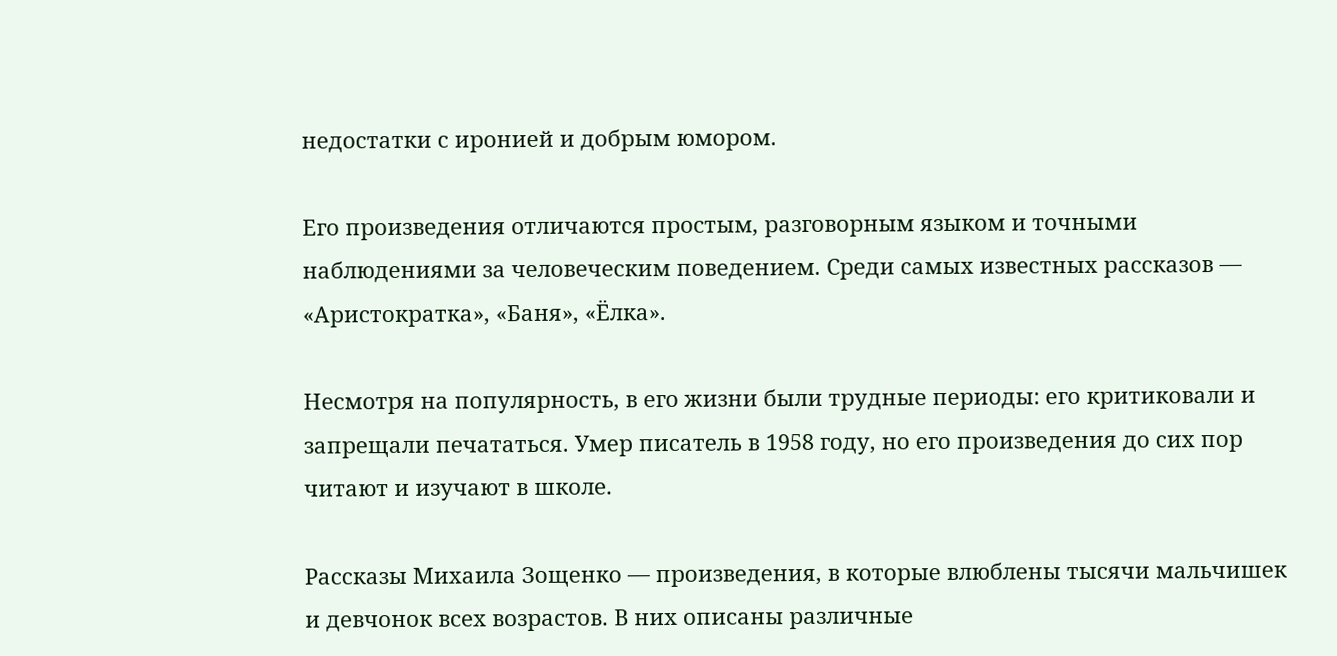недостатки с иронией и добрым юмором.

Его произведения отличаются простым, разговорным языком и точными наблюдениями за человеческим поведением. Среди самых известных рассказов — «Аристократка», «Баня», «Ёлка».

Несмотря на популярность, в его жизни были трудные периоды: его критиковали и запрещали печататься. Умер писатель в 1958 году, но его произведения до сих пор читают и изучают в школе.

Рассказы Михаила Зощенко — произведения, в которые влюблены тысячи мальчишек и девчонок всех возрастов. В них описаны различные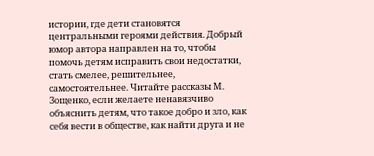истории, где дети становятся центральными героями действия. Добрый юмор автора направлен на то, чтобы помочь детям исправить свои недостатки, стать смелее, решительнее, самостоятельнее. Читайте рассказы М. Зощенко, если желаете ненавязчиво объяснить детям, что такое добро и зло, как себя вести в обществе, как найти друга и не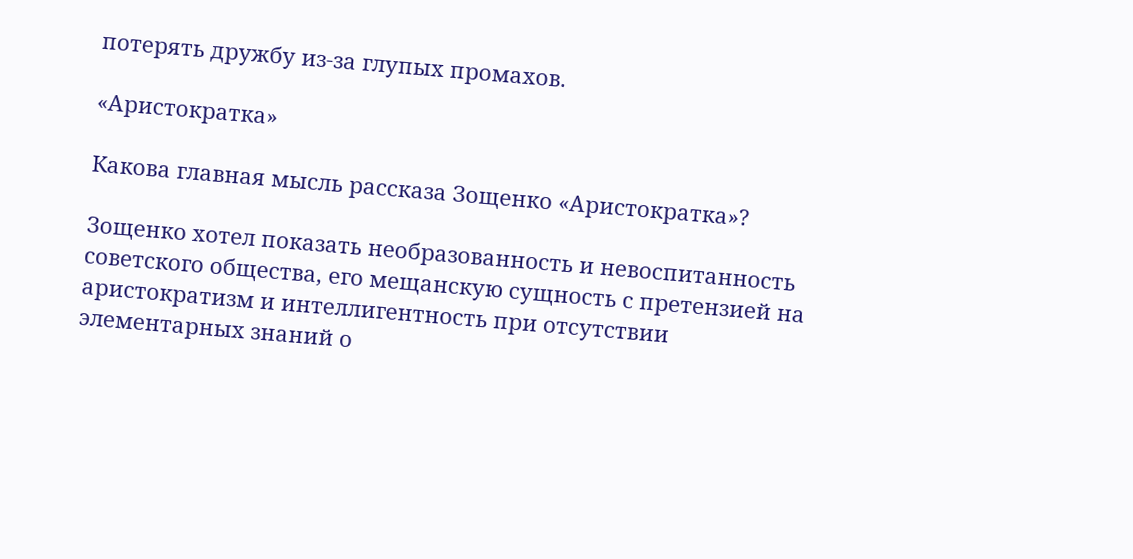потерять дружбу из-за глупых промахов.

«Аристократка»

Какова главная мысль рассказа Зощенко «Аристократка»?

Зощенко хотел показать необразованность и невоспитанность советского общества, его мещанскую сущность с претензией на аристократизм и интеллигентность при отсутствии элементарных знаний о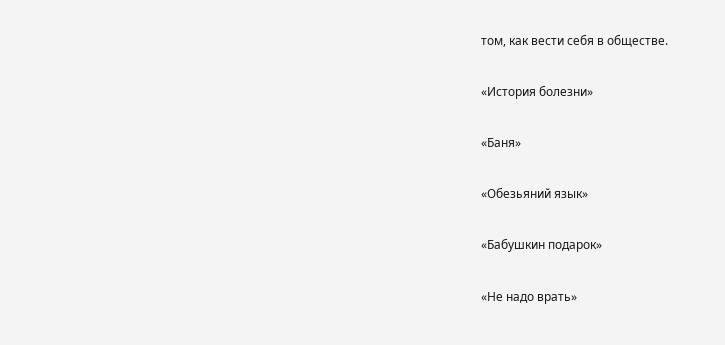том, как вести себя в обществе.

«История болезни»

«Баня»

«Обезьяний язык»

«Бабушкин подарок»

«Не надо врать»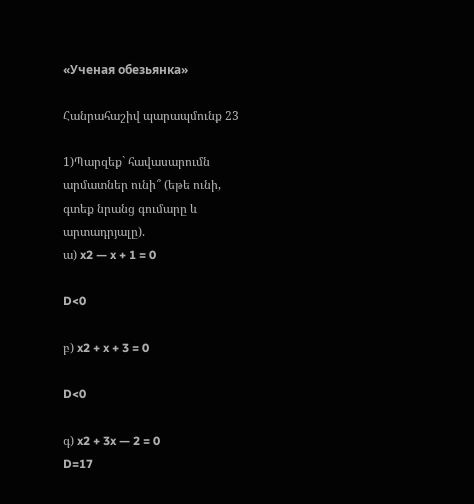«Ученая обезьянка»

Հանրահաշիվ պարապմունք 23

1)Պարզեք` հավասարումն արմատներ ունի՞ (եթե ունի, գտեք նրանց գումարը և արտադրյալը).
ա) x2 — x + 1 = 0

D<0

բ) x2 + x + 3 = 0

D<0

գ) x2 + 3x — 2 = 0
D=17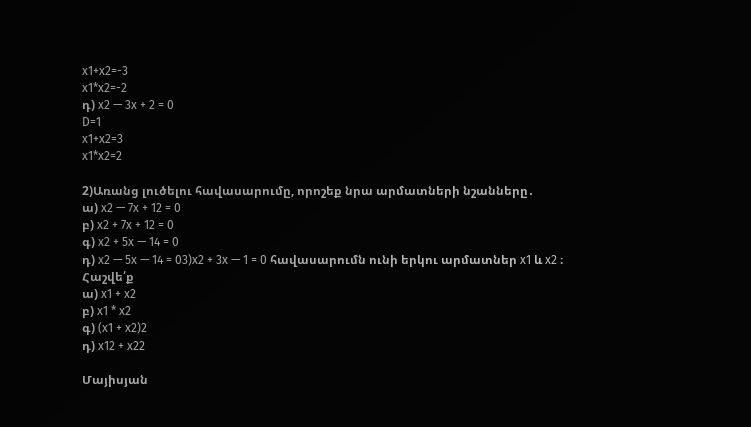x1+x2=-3
x1*x2=-2
դ) x2 — 3x + 2 = 0
D=1
x1+x2=3
x1*x2=2

2)Առանց լուծելու հավասարումը, որոշեք նրա արմատների նշանները․
ա) x2 — 7x + 12 = 0
բ) x2 + 7x + 12 = 0
գ) x2 + 5x — 14 = 0
դ) x2 — 5x — 14 = 03)x2 + 3x — 1 = 0 հավասարումն ունի երկու արմատներ x1 և x2 ։ Հաշվե՛ք
ա) x1 + x2
բ) x1 * x2
գ) (x1 + x2)2
դ) x12 + x22

Մայիսյան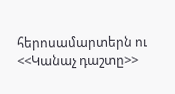հերոսամարտերն ու <<Կանաչ դաշտը>>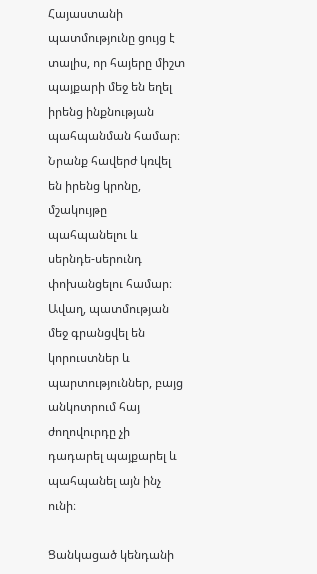Հայաստանի պատմությունը ցույց է տալիս, որ հայերը միշտ պայքարի մեջ են եղել իրենց ինքնության պահպանման համար։ Նրանք հավերժ կռվել են իրենց կրոնը, մշակույթը պահպանելու և սերնդե-սերունդ փոխանցելու համար։ Ավաղ, պատմության մեջ գրանցվել են կորուստներ և պարտություններ, բայց անկոտրում հայ ժողովուրդը չի դադարել պայքարել և պահպանել այն ինչ ունի։

Ցանկացած կենդանի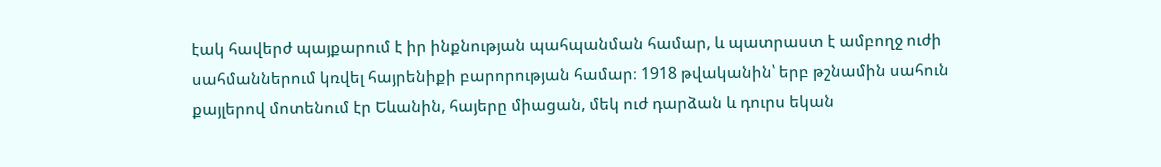էակ հավերժ պայքարում է իր ինքնության պահպանման համար, և պատրաստ է ամբողջ ուժի սահմաններում կռվել հայրենիքի բարորության համար։ 1918 թվականին՝ երբ թշնամին սահուն քայլերով մոտենում էր Եևանին, հայերը միացան, մեկ ուժ դարձան և դուրս եկան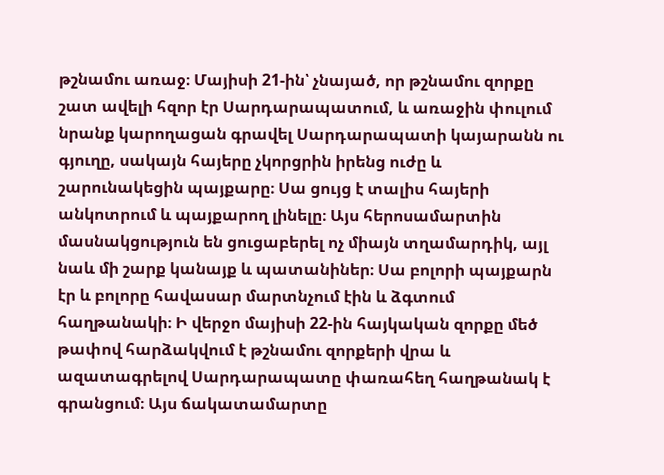թշնամու առաջ։ Մայիսի 21-ին՝ չնայած, որ թշնամու զորքը շատ ավելի հզոր էր Սարդարապատում, և առաջին փուլում նրանք կարողացան գրավել Սարդարապատի կայարանն ու գյուղը, սակայն հայերը չկորցրին իրենց ուժը և շարունակեցին պայքարը։ Սա ցույց է տալիս հայերի անկոտրում և պայքարող լինելը։ Այս հերոսամարտին մասնակցություն են ցուցաբերել ոչ միայն տղամարդիկ, այլ նաև մի շարք կանայք և պատանիներ։ Սա բոլորի պայքարն էր և բոլորը հավասար մարտնչում էին և ձգտում հաղթանակի։ Ի վերջո մայիսի 22-ին հայկական զորքը մեծ թափով հարձակվում է թշնամու զորքերի վրա և ազատագրելով Սարդարապատը փառահեղ հաղթանակ է գրանցում։ Այս ճակատամարտը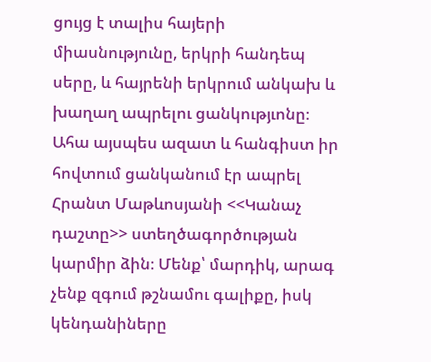ցույց է տալիս հայերի միասնությունը, երկրի հանդեպ սերը, և հայրենի երկրում անկախ և խաղաղ ապրելու ցանկությւոնը։ Ահա այսպես ազատ և հանգիստ իր հովտում ցանկանում էր ապրել Հրանտ Մաթևոսյանի <<Կանաչ դաշտը>> ստեղծագործության կարմիր ձին։ Մենք՝ մարդիկ, արագ չենք զգում թշնամու գալիքը, իսկ կենդանիները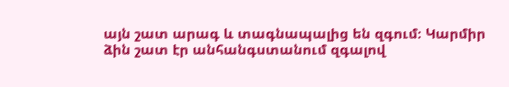այն շատ արագ և տագնապալից են զգում։ Կարմիր ձին շատ էր անհանգստանում զգալով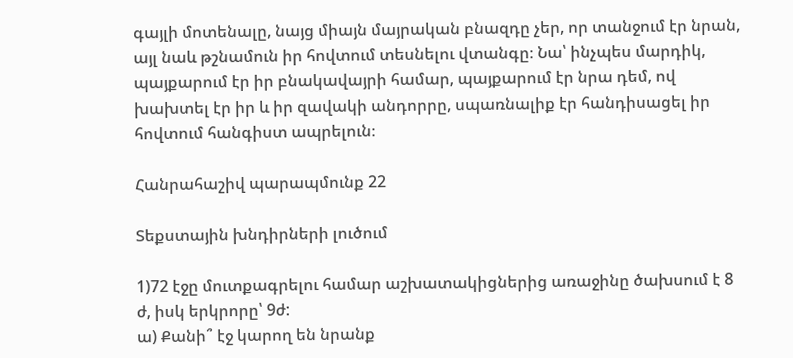գայլի մոտենալը, նայց միայն մայրական բնազդը չեր, որ տանջում էր նրան, այլ նաև թշնամուն իր հովտում տեսնելու վտանգը։ Նա՝ ինչպես մարդիկ, պայքարում էր իր բնակավայրի համար, պայքարում էր նրա դեմ, ով խախտել էր իր և իր զավակի անդորրը, սպառնալիք էր հանդիսացել իր հովտում հանգիստ ապրելուն։

Հանրահաշիվ պարապմունք 22

Տեքստային խնդիրների լուծում

1)72 էջը մուտքագրելու համար աշխատակիցներից առաջինը ծախսում է 8 ժ, իսկ երկրորը՝ 9ժ:
ա) Քանի՞ էջ կարող են նրանք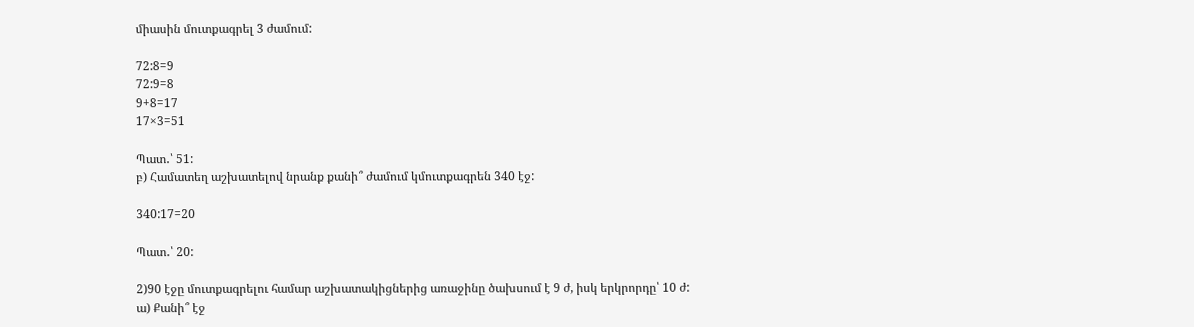միասին մուտքագրել 3 ժամում:

72:8=9
72:9=8
9+8=17
17×3=51

Պատ․՝ 51:
բ) Համատեղ աշխատելով նրանք քանի՞ ժամում կմուտքագրեն 340 էջ:

340:17=20

Պատ․՝ 20:

2)90 էջը մուտքագրելու համար աշխատակիցներից առաջինը ծախսում է 9 ժ, իսկ երկրորդը՝ 10 ժ:
ա) Քանի՞ էջ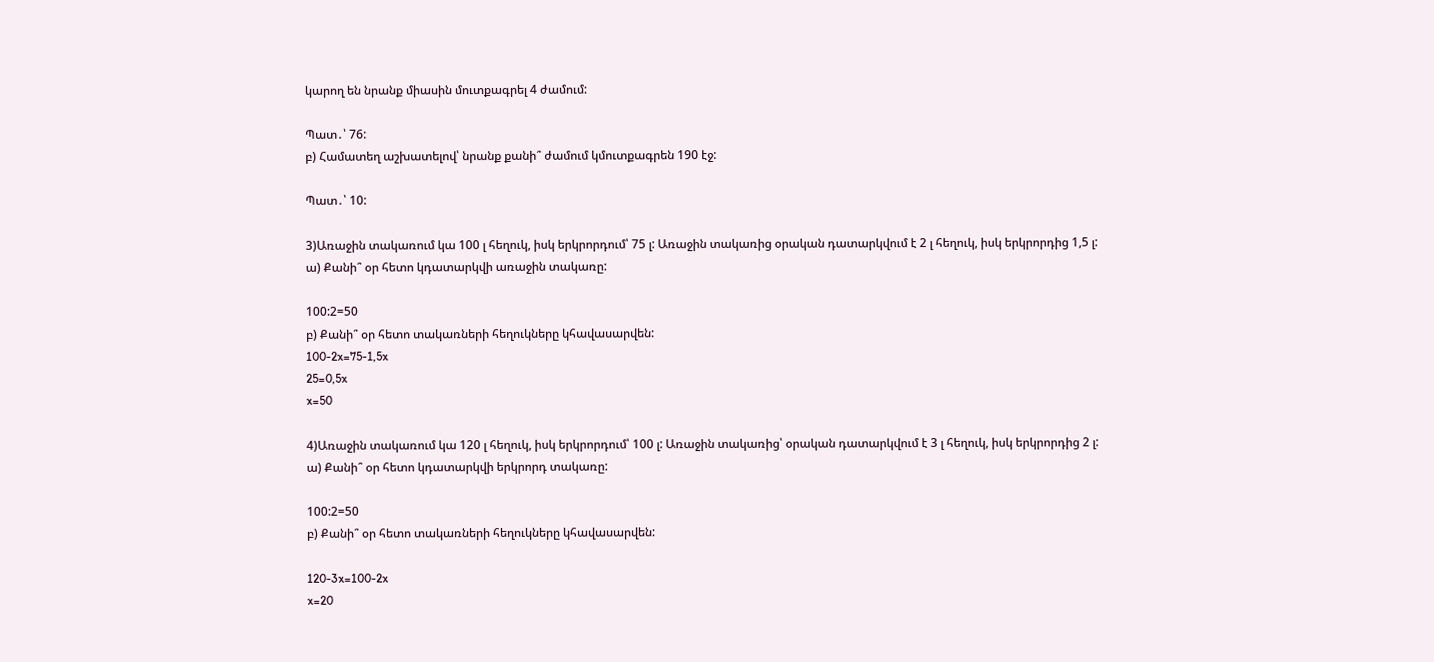կարող են նրանք միասին մուտքագրել 4 ժամում:

Պատ․՝ 76:
բ) Համատեղ աշխատելով՝ նրանք քանի՞ ժամում կմուտքագրեն 190 էջ:

Պատ․՝ 10:

3)Առաջին տակառում կա 100 լ հեղուկ, իսկ երկրորդում՝ 75 լ: Առաջին տակառից օրական դատարկվում է 2 լ հեղուկ, իսկ երկրորդից 1,5 լ:
ա) Քանի՞ օր հետո կդատարկվի առաջին տակառը:

100:2=50
բ) Քանի՞ օր հետո տակառների հեղուկները կհավասարվեն:
100-2x=75-1,5x
25=0,5x
x=50

4)Առաջին տակառում կա 120 լ հեղուկ, իսկ երկրորդում՝ 100 լ: Առաջին տակառից՝ օրական դատարկվում է 3 լ հեղուկ, իսկ երկրորդից 2 լ:
ա) Քանի՞ օր հետո կդատարկվի երկրորդ տակառը:

100:2=50
բ) Քանի՞ օր հետո տակառների հեղուկները կհավասարվեն:

120-3x=100-2x
x=20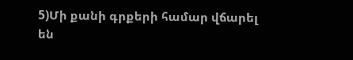5)Մի քանի գրքերի համար վճարել են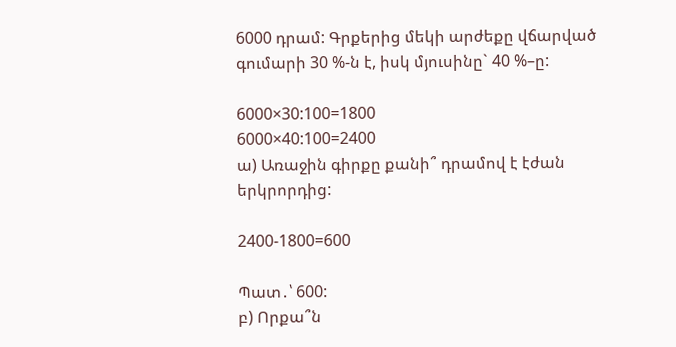6000 դրամ: Գրքերից մեկի արժեքը վճարված գումարի 30 %-ն է, իսկ մյուսինը` 40 %–ը:

6000×30:100=1800
6000×40:100=2400
ա) Առաջին գիրքը քանի՞ դրամով է էժան երկրորդից:

2400-1800=600

Պատ․՝ 600:
բ) Որքա՞ն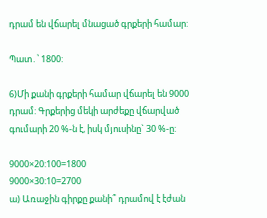դրամ են վճարել մնացած գրքերի համար:

Պատ․՝ 1800:

6)Մի քանի գրքերի համար վճարել են 9000 դրամ: Գրքերից մեկի արժեքը վճարված գումարի 20 %-ն է, իսկ մյուսինը` 30 %-ը:

9000×20:100=1800
9000×30:10=2700
ա) Առաջին գիրքը քանի՞ դրամով է էժան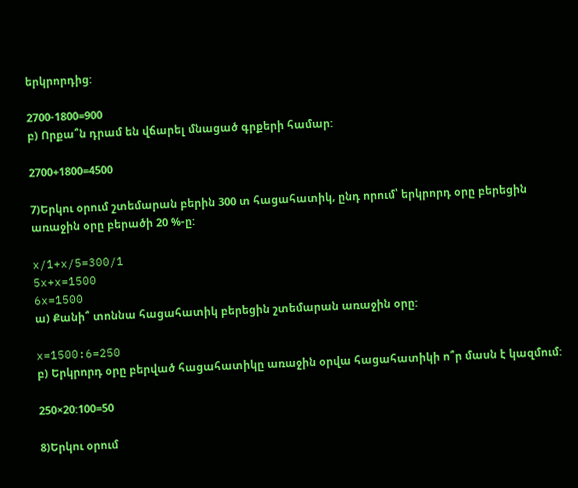երկրորդից:

2700-1800=900
բ) Որքա՞ն դրամ են վճարել մնացած գրքերի համար:

2700+1800=4500

7)Երկու օրում շտեմարան բերին 300 տ հացահատիկ, ընդ որում՝ երկրորդ օրը բերեցին առաջին օրը բերածի 20 %-ը:

x/1+x/5=300/1
5x+x=1500
6x=1500
ա) Քանի՞ տոննա հացահատիկ բերեցին շտեմարան առաջին օրը:

x=1500:6=250
բ) Երկրորդ օրը բերված հացահատիկը առաջին օրվա հացահատիկի ո՞ր մասն է կազմում:

250×20:100=50

8)Երկու օրում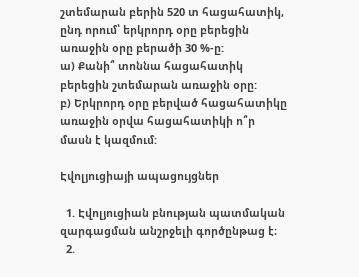շտեմարան բերին 520 տ հացահատիկ, ընդ որում՝ երկրորդ օրը բերեցին առաջին օրը բերածի 30 %-ը:
ա) Քանի՞ տոննա հացահատիկ բերեցին շտեմարան առաջին օրը:
բ) Երկրորդ օրը բերված հացահատիկը առաջին օրվա հացահատիկի ո՞ր մասն է կազմում:

Էվոլյուցիայի ապացույցներ

  1. Էվոլյուցիան բնության պատմական զարգացման անշրջելի գործընթաց է։
  2.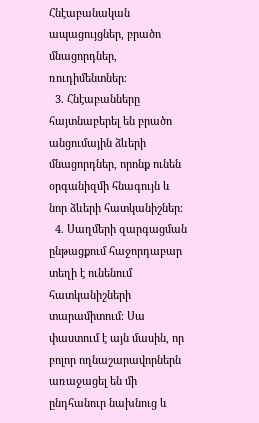Հնէաբանական ապացույցներ, բրածո մնացորդներ, ռուդիմենտներ։
  3. Հնէաբանները հայտնաբերել են բրածո անցումային ձևերի մնացորդներ, որոնք ունեն օրգանիզմի հնագույն և նոր ձևերի հատկանիշներ։
  4. Սաղմերի զարգացման ընթացքում հաջորդաբար տեղի է ունենում հատկանիշների տարամիտում։ Սա փաստում է այն մասին, որ բոլոր ողնաշարավորներն առաջացել են մի ընդհանուր նախնուց և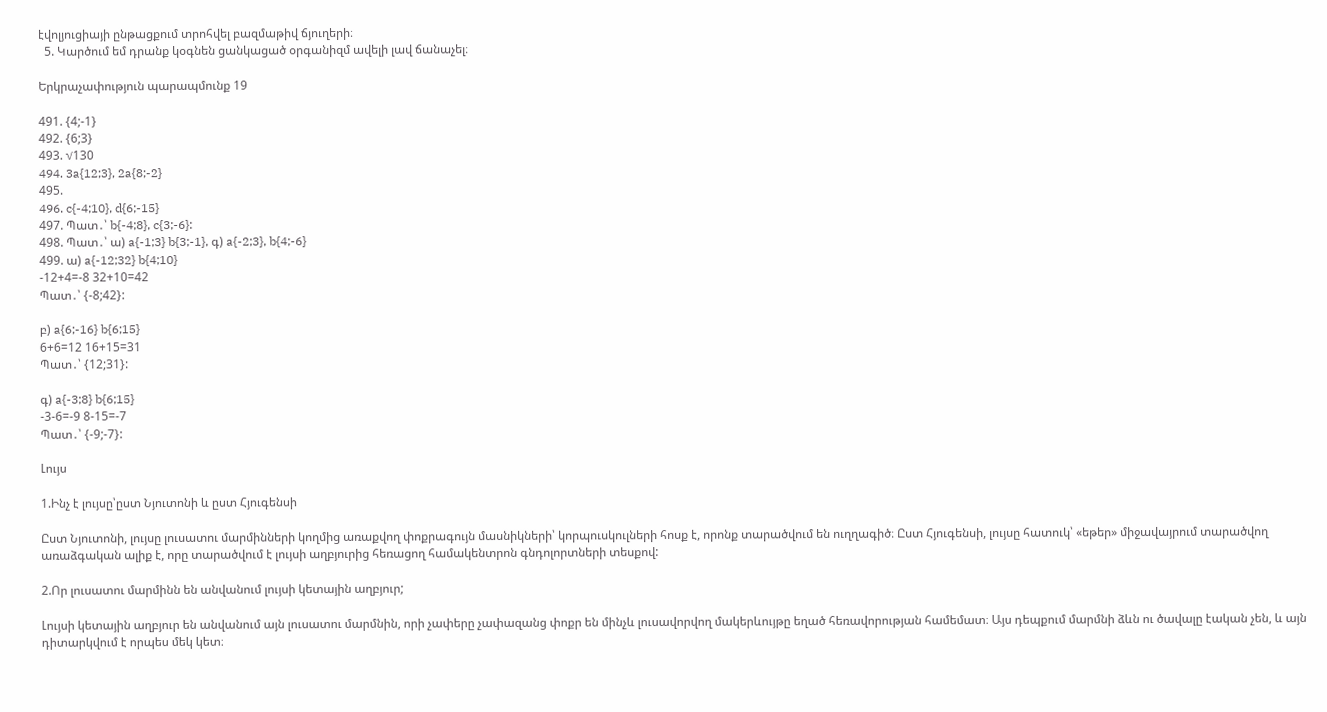էվոլյուցիայի ընթացքում տրոհվել բազմաթիվ ճյուղերի։
  5. Կարծում եմ դրանք կօգնեն ցանկացած օրգանիզմ ավելի լավ ճանաչել։

Երկրաչափություն պարապմունք 19

491. {4;-1}
492. {6;3}
493. √130
494. 3a{12;3}, 2a{8;-2}
495.
496. c{-4;10}, d{6;-15}
497. Պատ․՝ b{-4;8}, c{3;-6}:
498. Պատ․՝ ա) a{-1;3} b{3;-1}, գ) a{-2;3}, b{4;-6}
499. ա) a{-12;32} b{4;10}
-12+4=-8 32+10=42
Պատ․՝ {-8;42}:

բ) a{6;-16} b{6;15}
6+6=12 16+15=31
Պատ․՝ {12;31}:

գ) a{-3;8} b{6;15}
-3-6=-9 8-15=-7
Պատ․՝ {-9;-7}:

Լույս

1.Ինչ է լույսը՝ըստ Նյուտոնի և ըստ Հյուգենսի

Ըստ Նյուտոնի, լույսը լուսատու մարմինների կողմից առաքվող փոքրագույն մասնիկների՝ կորպուսկուլների հոսք է, որոնք տարածվում են ուղղագիծ։ Ըստ Հյուգենսի, լույսը հատուկ՝ «եթեր» միջավայրում տարածվող առաձգական ալիք է, որը տարածվում է լույսի աղբյուրից հեռացող համակենտրոն գնդոլորտների տեսքով:

2.Որ լուսատու մարմինն են անվանում լույսի կետային աղբյուր;

Լույսի կետային աղբյուր են անվանում այն լուսատու մարմնին, որի չափերը չափազանց փոքր են մինչև լուսավորվող մակերևույթը եղած հեռավորության համեմատ։ Այս դեպքում մարմնի ձևն ու ծավալը էական չեն, և այն դիտարկվում է որպես մեկ կետ։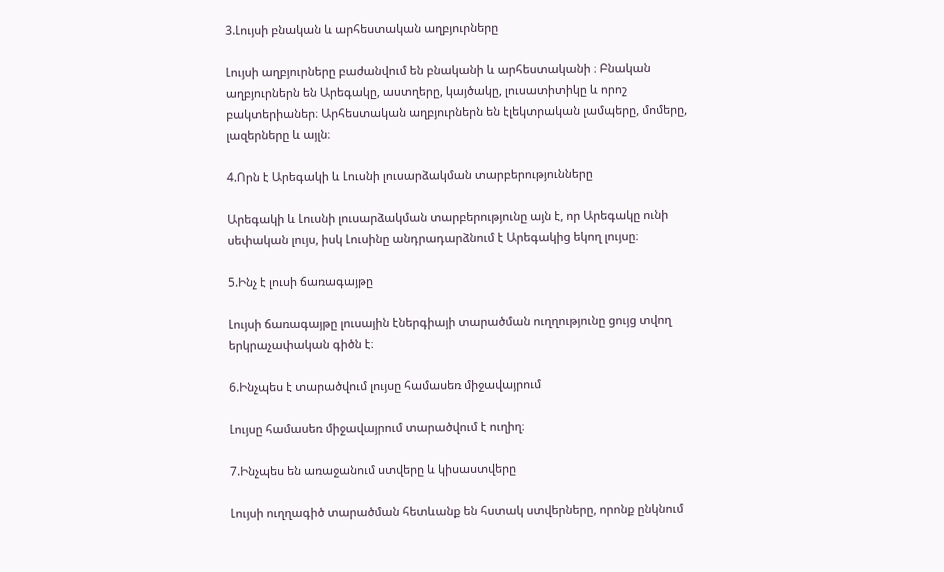3.Լույսի բնական և արհեստական աղբյուրները

Լույսի աղբյուրները բաժանվում են բնականի և արհեստականի ։ Բնական աղբյուրներն են Արեգակը, աստղերը, կայծակը, լուսատիտիկը և որոշ բակտերիաներ։ Արհեստական աղբյուրներն են էլեկտրական լամպերը, մոմերը, լազերները և այլն։

4.Որն է Արեգակի և Լուսնի լուսարձակման տարբերությունները

Արեգակի և Լուսնի լուսարձակման տարբերությունը այն է, որ Արեգակը ունի սեփական լույս, իսկ Լուսինը անդրադարձնում է Արեգակից եկող լույսը։

5.Ինչ է լուսի ճառագայթը

Լույսի ճառագայթը լուսային էներգիայի տարածման ուղղությունը ցույց տվող երկրաչափական գիծն է։

6.Ինչպես է տարածվում լույսը համասեռ միջավայրում

Լույսը համասեռ միջավայրում տարածվում է ուղիղ։

7.Ինչպես են առաջանում ստվերը և կիսաստվերը

Լույսի ուղղագիծ տարածման հետևանք են հստակ ստվերները, որոնք ընկնում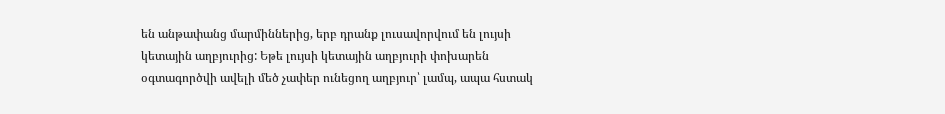են անթափանց մարմիններից, երբ դրանք լուսավորվում են լույսի կետային աղբյուրից: Եթե լույսի կետային աղբյուրի փոխարեն օգտագործվի ավելի մեծ չափեր ունեցող աղբյուր՝ լամպ, ապա հստակ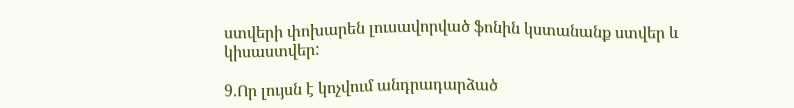ստվերի փոխարեն լուսավորված ֆոնին կստանանք ստվեր և կիսաստվեր:

9.Որ լույսն է կոչվում անդրադարձած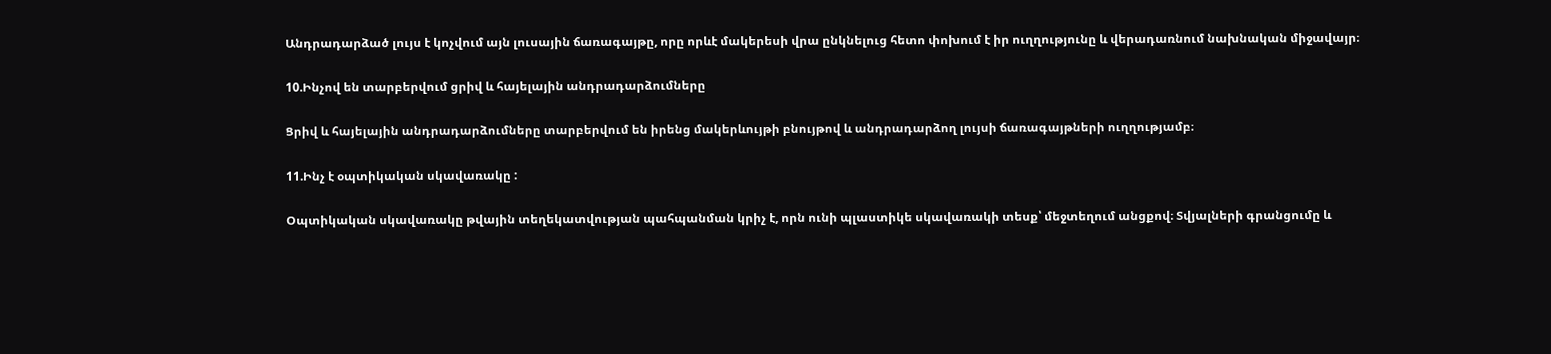Անդրադարձած լույս է կոչվում այն լուսային ճառագայթը, որը որևէ մակերեսի վրա ընկնելուց հետո փոխում է իր ուղղությունը և վերադառնում նախնական միջավայր։

10.Ինչով են տարբերվում ցրիվ և հայելային անդրադարձումները

Ցրիվ և հայելային անդրադարձումները տարբերվում են իրենց մակերևույթի բնույթով և անդրադարձող լույսի ճառագայթների ուղղությամբ։

11.Ինչ է օպտիկական սկավառակը :

Օպտիկական սկավառակը թվային տեղեկատվության պահպանման կրիչ է, որն ունի պլաստիկե սկավառակի տեսք՝ մեջտեղում անցքով։ Տվյալների գրանցումը և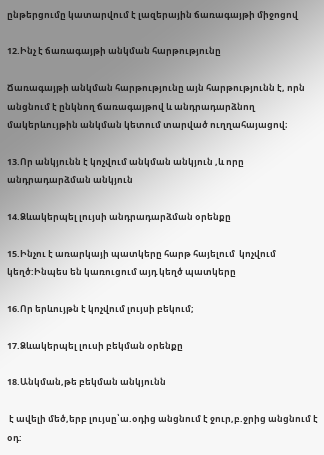ընթերցումը կատարվում է լազերային ճառագայթի միջոցով

12.Ինչ է ճառագայթի անկման հարթությունը

Ճառագայթի անկման հարթությունը այն հարթությունն է, որն անցնում է ընկնող ճառագայթով և անդրադարձնող մակերևույթին անկման կետում տարված ուղղահայացով։

13.Որ անկյունն է կոչվում անկման անկյուն ,և որը անդրադարձման անկյուն

14.Ձևակերպել լույսի անդրադարձման օրենքը

15.Ինչու է առարկայի պատկերը հարթ հայելում  կոչվում կեղծ:Ինպես են կառուցում այդ կեղծ պատկերը

16.Որ երևույթն է կոչվում լույսի բեկում;

17.Ձևակերպել լուսի բեկման օրենքը

18.Անկման,թե բեկման անկյունն

 է ավելի մեծ,երբ լույսը՝ա.օդից անցնում է ջուր,բ.ջրից անցնում է օդ: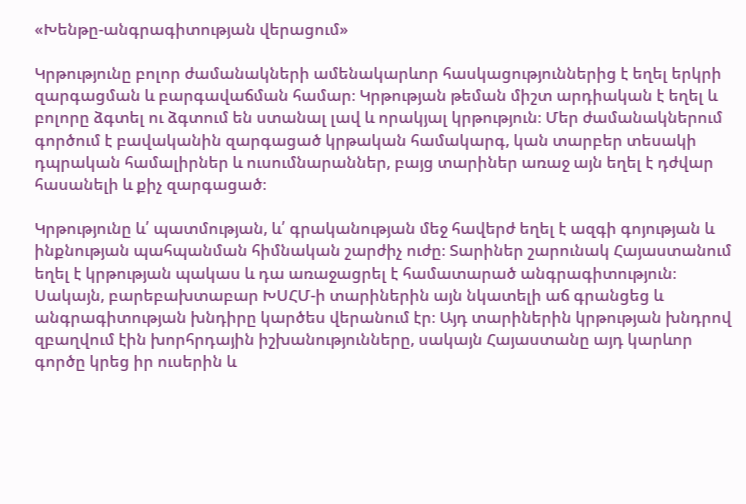«Խենթը-անգրագիտության վերացում»

Կրթությունը բոլոր ժամանակների ամենակարևոր հասկացություններից է եղել երկրի զարգացման և բարգավաճման համար։ Կրթության թեման միշտ արդիական է եղել և բոլորը ձգտել ու ձգտում են ստանալ լավ և որակյալ կրթություն։ Մեր ժամանակներում գործում է բավականին զարգացած կրթական համակարգ, կան տարբեր տեսակի դպրական համալիրներ և ուսումնարաններ, բայց տարիներ առաջ այն եղել է դժվար հասանելի և քիչ զարգացած։

Կրթությունը և՛ պատմության, և՛ գրականության մեջ հավերժ եղել է ազգի գոյության և ինքնության պահպանման հիմնական շարժիչ ուժը։ Տարիներ շարունակ Հայաստանում եղել է կրթության պակաս և դա առաջացրել է համատարած անգրագիտություն։ Սակայն, բարեբախտաբար ԽՍՀՄ-ի տարիներին այն նկատելի աճ գրանցեց և անգրագիտության խնդիրը կարծես վերանում էր։ Այդ տարիներին կրթության խնդրով զբաղվում էին խորհրդային իշխանությունները, սակայն Հայաստանը այդ կարևոր գործը կրեց իր ուսերին և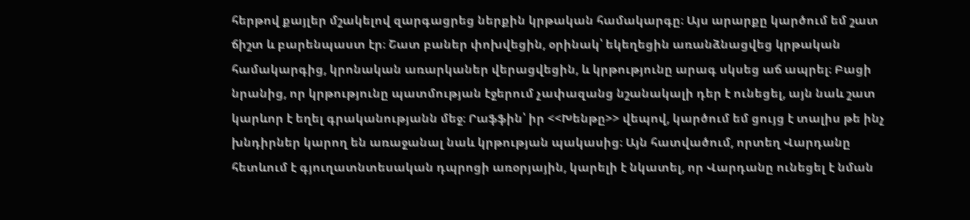հերթով քայլեր մշակելով զարգացրեց ներքին կրթական համակարգը։ Այս արարքը կարծում եմ շատ ճիշտ և բարենպաստ էր։ Շատ բաներ փոխվեցին, օրինակ՝ եկեղեցին առանձնացվեց կրթական համակարգից, կրոնական առարկաներ վերացվեցին, և կրթությունը արագ սկսեց աճ ապրել։ Բացի նրանից, որ կրթությունը պատմության էջերում չափազանց նշանակալի դեր է ունեցել, այն նաև շատ կարևոր է եղել գրականությանն մեջ։ Րաֆֆին՝ իր <<Խենթը>> վեպով, կարծում եմ ցույց է տալիս թե ինչ խնդիրներ կարող են առաջանալ նաև կրթության պակասից։ Այն հատվածում, որտեղ Վարդանը հետևում է գյուղատնտեսական դպրոցի առօրյային, կարելի է նկատել, որ Վարդանը ունեցել է նման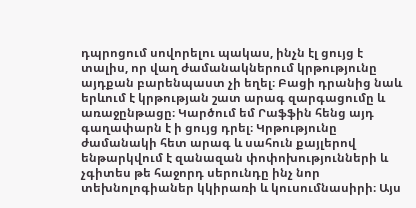դպրոցում սովորելու պակաս, ինչն էլ ցույց է տալիս, որ վաղ ժամանակներում կրթությունը այդքան բարենպաստ չի եղել։ Բացի դրանից նաև երևում է կրթության շատ արագ զարգացումը և առաջընթացը։ Կարծում եմ Րաֆֆին հենց այդ գաղափարն է ի ցույց դրել։ Կրթությունը ժամանակի հետ արագ և սահուն քայլերով ենթարկվում է զանազան փոփոխությունների և չգիտես թե հաջորդ սերունդը ինչ նոր տեխնոլոգիաներ կկիրառի և կուսումնասիրի։ Այս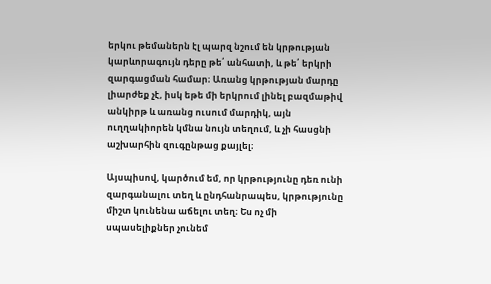երկու թեմաներն էլ պարզ նշում են կրթության կարևորագույն դերը թե՛ անհատի, և թե՛ երկրի զարգացման համար։ Առանց կրթության մարդը լիարժեք չէ, իսկ եթե մի երկրում լինել բազմաթիվ անկիրթ և առանց ուսում մարդիկ, այն ուղղակիորեն կմնա նույն տեղում, և չի հասցնի աշխարհին զուգընթաց քայլել։

Այսպիսով, կարծում եմ, որ կրթությունը դեռ ունի զարգանալու տեղ և ընդհանրապես, կրթությունը միշտ կունենա աճելու տեղ։ Ես ոչ մի սպասելիքներ չունեմ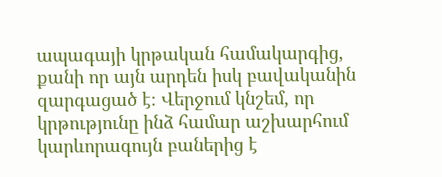ապագայի կրթական համակարգից, քանի որ այն արդեն իսկ բավականին զարգացած է։ Վերջում կնշեմ, որ կրթությունը ինձ համար աշխարհում կարևորագույն բաներից է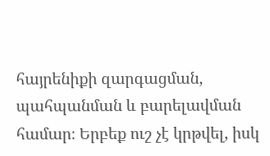հայրենիքի զարգացման, պահպանման և բարելավման համար։ Երբեք ուշ չէ կրթվել, իսկ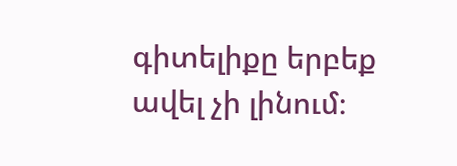գիտելիքը երբեք ավել չի լինում։